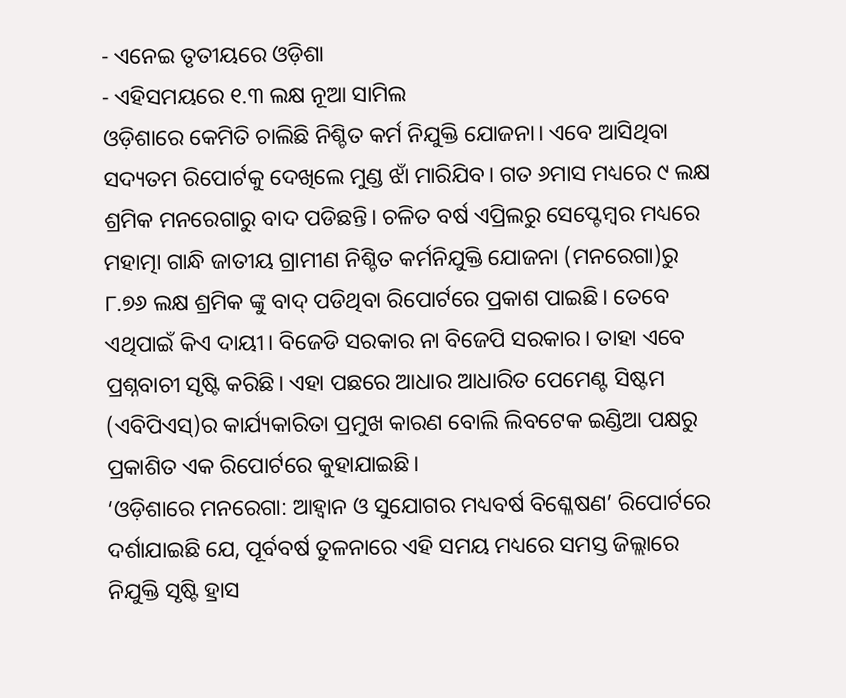- ଏନେଇ ତୃତୀୟରେ ଓଡ଼ିଶା
- ଏହିସମୟରେ ୧.୩ ଲକ୍ଷ ନୂଆ ସାମିଲ
ଓଡ଼ିଶାରେ କେମିତି ଚାଲିଛି ନିଶ୍ଚିତ କର୍ମ ନିଯୁକ୍ତି ଯୋଜନା। ଏବେ ଆସିଥିବା ସଦ୍ୟତମ ରିପୋର୍ଟକୁ ଦେଖିଲେ ମୁଣ୍ଡ ଝାଁ ମାରିଯିବ। ଗତ ୬ମାସ ମଧ୍ୟରେ ୯ ଲକ୍ଷ ଶ୍ରମିକ ମନରେଗାରୁ ବାଦ ପଡିଛନ୍ତି। ଚଳିତ ବର୍ଷ ଏପ୍ରିଲରୁ ସେପ୍ଟେମ୍ବର ମଧ୍ୟରେ ମହାତ୍ମା ଗାନ୍ଧି ଜାତୀୟ ଗ୍ରାମୀଣ ନିଶ୍ଚିତ କର୍ମନିଯୁକ୍ତି ଯୋଜନା (ମନରେଗା)ରୁ ୮.୭୬ ଲକ୍ଷ ଶ୍ରମିକ ଙ୍କୁ ବାଦ୍ ପଡିଥିବା ରିପୋର୍ଟରେ ପ୍ରକାଶ ପାଇଛି। ତେବେ ଏଥିପାଇଁ କିଏ ଦାୟୀ। ବିଜେଡି ସରକାର ନା ବିଜେପି ସରକାର। ତାହା ଏବେ ପ୍ରଶ୍ନବାଚୀ ସୃଷ୍ଟି କରିଛି। ଏହା ପଛରେ ଆଧାର ଆଧାରିତ ପେମେଣ୍ଟ ସିଷ୍ଟମ (ଏବିପିଏସ୍)ର କାର୍ଯ୍ୟକାରିତା ପ୍ରମୁଖ କାରଣ ବୋଲି ଲିବଟେକ ଇଣ୍ଡିଆ ପକ୍ଷରୁ ପ୍ରକାଶିତ ଏକ ରିପୋର୍ଟରେ କୁହାଯାଇଛି।
‘ଓଡ଼ିଶାରେ ମନରେଗା: ଆହ୍ଵାନ ଓ ସୁଯୋଗର ମଧ୍ୟବର୍ଷ ବିଶ୍ଳେଷଣ’ ରିପୋର୍ଟରେ ଦର୍ଶାଯାଇଛି ଯେ, ପୂର୍ବବର୍ଷ ତୁଳନାରେ ଏହି ସମୟ ମଧ୍ୟରେ ସମସ୍ତ ଜିଲ୍ଲାରେ ନିଯୁକ୍ତି ସୃଷ୍ଟି ହ୍ରାସ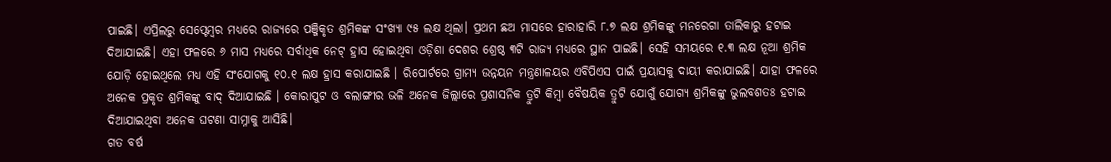ପାଇଛି। ଏପ୍ରିଲରୁ ସେପ୍ଟେମ୍ବର ମଧ୍ୟରେ ରାଜ୍ୟରେ ପଞ୍ଜିକୃତ ଶ୍ରମିକଙ୍କ ସଂଖ୍ୟା ୯୫ ଲକ୍ଷ ଥିଲା। ପ୍ରଥମ ଛଅ ମାସରେ ହାରାହାରି ୮.୭ ଲକ୍ଷ ଶ୍ରମିକଙ୍କୁ ମନରେଗା ତାଲିକାରୁ ହଟାଇ ଦିଆଯାଇଛି। ଏହା ଫଳରେ ୬ ମାସ ମଧ୍ୟରେ ସର୍ବାଧିକ ନେଟ୍ ହ୍ରାସ ହୋଇଥିବା ଓଡ଼ିଶା ଦେଶର ଶ୍ରେଷ୍ଠ ୩ଟି ରାଜ୍ୟ ମଧ୍ୟରେ ସ୍ଥାନ ପାଇଛି। ସେହି ସମୟରେ ୧.୩ ଲକ୍ଷ ନୂଆ ଶ୍ରମିକ ଯୋଡ଼ି ହୋଇଥିଲେ ମଧ୍ୟ ଏହି ସଂଯୋଗକୁ ୧୦.୧ ଲକ୍ଷ ହ୍ରାସ କରାଯାଇଛି । ରିପୋର୍ଟରେ ଗ୍ରାମ୍ୟ ଉନ୍ନୟନ ମନ୍ତ୍ରଣାଳୟର ଏବିପିଏସ ପାଇଁ ପ୍ରୟାସକୁ ଦାୟୀ କରାଯାଇଛି। ଯାହା ଫଳରେ ଅନେକ ପ୍ରକୃତ ଶ୍ରମିକଙ୍କୁ ବାଦ୍ ଦିଆଯାଇଛି । କୋରାପୁଟ ଓ ବଲାଙ୍ଗୀର ଭଳି ଅନେକ ଜିଲ୍ଲାରେ ପ୍ରଶାସନିକ ତ୍ରୁଟି କିମ୍ବା ବୈଷୟିକ ତ୍ରୁଟି ଯୋଗୁଁ ଯୋଗ୍ୟ ଶ୍ରମିକଙ୍କୁ ଭୁଲବଶତଃ ହଟାଇ ଦିଆଯାଇଥିବା ଅନେକ ଘଟଣା ସାମ୍ନାକୁ ଆସିଛି।
ଗତ ବର୍ଷ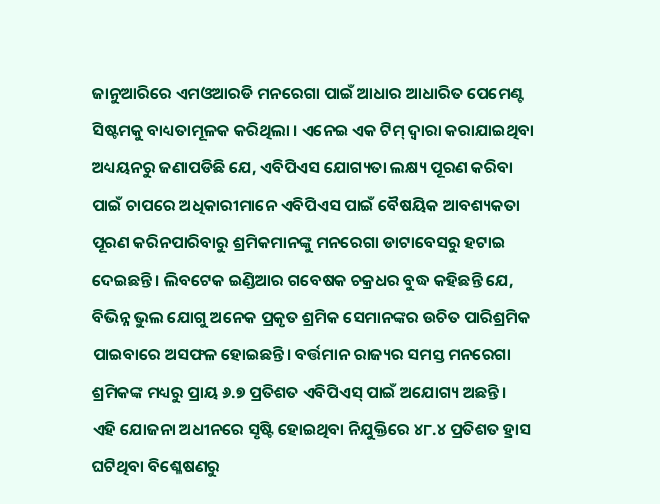ଜାନୁଆରିରେ ଏମଓଆରଡି ମନରେଗା ପାଇଁ ଆଧାର ଆଧାରିତ ପେମେଣ୍ଟ ସିଷ୍ଟମକୁ ବାଧ୍ୟତାମୂଳକ କରିଥିଲା । ଏନେଇ ଏକ ଟିମ୍ ଦ୍ୱାରା କରାଯାଇଥିବା ଅଧ୍ୟୟନରୁ ଜଣାପଡିଛି ଯେ, ଏବିପିଏସ ଯୋଗ୍ୟତା ଲକ୍ଷ୍ୟ ପୂରଣ କରିବା ପାଇଁ ଚାପରେ ଅଧିକାରୀମାନେ ଏବିପିଏସ ପାଇଁ ବୈଷୟିକ ଆବଶ୍ୟକତା ପୂରଣ କରିନପାରିବାରୁ ଶ୍ରମିକମାନଙ୍କୁ ମନରେଗା ଡାଟାବେସରୁ ହଟାଇ ଦେଇଛନ୍ତି। ଲିବଟେକ ଇଣ୍ଡିଆର ଗବେଷକ ଚକ୍ରଧର ବୁଦ୍ଧ କହିଛନ୍ତି ଯେ, ବିଭିନ୍ନ ଭୁଲ ଯୋଗୁ ଅନେକ ପ୍ରକୃତ ଶ୍ରମିକ ସେମାନଙ୍କର ଉଚିତ ପାରିଶ୍ରମିକ ପାଇବାରେ ଅସଫଳ ହୋଇଛନ୍ତି। ବର୍ତ୍ତମାନ ରାଜ୍ୟର ସମସ୍ତ ମନରେଗା ଶ୍ରମିକଙ୍କ ମଧ୍ୟରୁ ପ୍ରାୟ ୬.୭ ପ୍ରତିଶତ ଏବିପିଏସ୍ ପାଇଁ ଅଯୋଗ୍ୟ ଅଛନ୍ତି।
ଏହି ଯୋଜନା ଅଧୀନରେ ସୃଷ୍ଟି ହୋଇଥିବା ନିଯୁକ୍ତିରେ ୪୮.୪ ପ୍ରତିଶତ ହ୍ରାସ ଘଟିଥିବା ବିଶ୍ଳେଷଣରୁ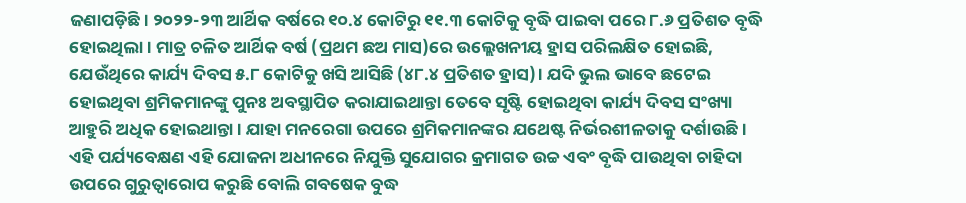ଜଣାପଡ଼ିଛି। ୨୦୨୨-୨୩ ଆର୍ଥିକ ବର୍ଷରେ ୧୦.୪ କୋଟିରୁ ୧୧.୩ କୋଟିକୁ ବୃଦ୍ଧି ପାଇବା ପରେ ୮.୬ ପ୍ରତିଶତ ବୃଦ୍ଧି ହୋଇଥିଲା। ମାତ୍ର ଚଳିତ ଆର୍ଥିକ ବର୍ଷ (ପ୍ରଥମ ଛଅ ମାସ)ରେ ଉଲ୍ଲେଖନୀୟ ହ୍ରାସ ପରିଲକ୍ଷିତ ହୋଇଛି, ଯେଉଁଥିରେ କାର୍ଯ୍ୟ ଦିବସ ୫.୮ କୋଟିକୁ ଖସି ଆସିଛି (୪୮.୪ ପ୍ରତିଶତ ହ୍ରାସ)। ଯଦି ଭୁଲ ଭାବେ ଛଟେଇ ହୋଇଥିବା ଶ୍ରମିକମାନଙ୍କୁ ପୁନଃ ଅବସ୍ଥାପିତ କରାଯାଇଥାନ୍ତା ତେବେ ସୃଷ୍ଟି ହୋଇଥିବା କାର୍ଯ୍ୟ ଦିବସ ସଂଖ୍ୟା ଆହୁରି ଅଧିକ ହୋଇଥାନ୍ତା। ଯାହା ମନରେଗା ଉପରେ ଶ୍ରମିକମାନଙ୍କର ଯଥେଷ୍ଟ ନିର୍ଭରଶୀଳତାକୁ ଦର୍ଶାଉଛି। ଏହି ପର୍ଯ୍ୟବେକ୍ଷଣ ଏହି ଯୋଜନା ଅଧୀନରେ ନିଯୁକ୍ତି ସୁଯୋଗର କ୍ରମାଗତ ଉଚ୍ଚ ଏବଂ ବୃଦ୍ଧି ପାଉଥିବା ଚାହିଦା ଉପରେ ଗୁରୁତ୍ୱାରୋପ କରୁଛି ବୋଲି ଗବଷେକ ବୁଦ୍ଧ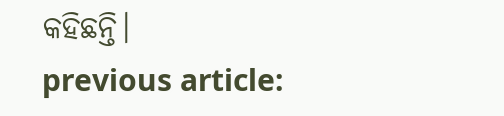କହିଛନ୍ତି।
previous article: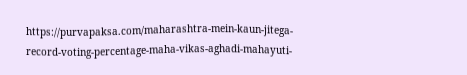https://purvapaksa.com/maharashtra-mein-kaun-jitega-record-voting-percentage-maha-vikas-aghadi-mahayuti-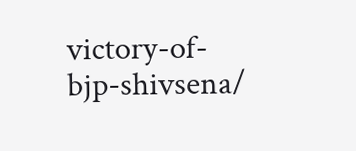victory-of-bjp-shivsena/